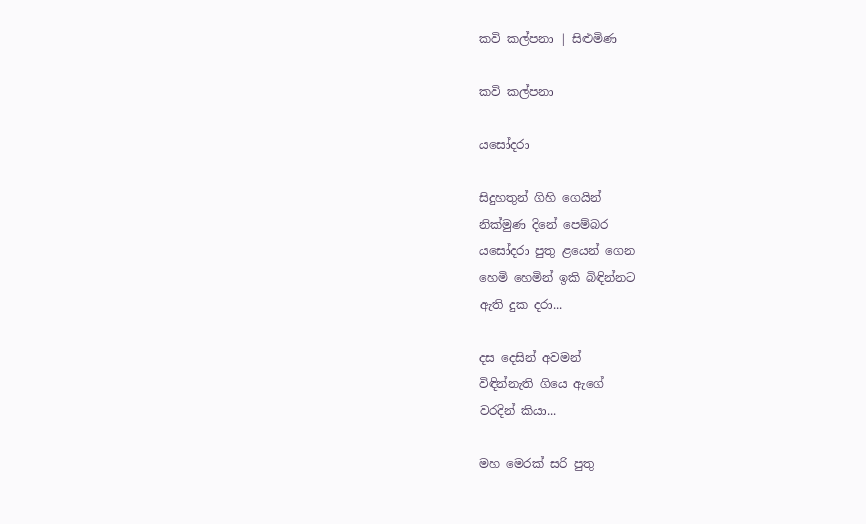කවි කල්පනා | සිළුමිණ

කවි කල්පනා

යසෝදරා

සිදුහතුන් ගිහි ගෙයින්
නික්මුණ දිනේ පෙම්බර
යසෝදරා පුතු ළයෙන් ගෙන
හෙමි හෙමින් ඉකි බිඳින්නට
ඇති දුක දරා...

දස දෙසින් අවමන්
විඳින්නැති ගියෙ ඇගේ
වරදින් කියා...

මහ මෙරක් සරි පුතු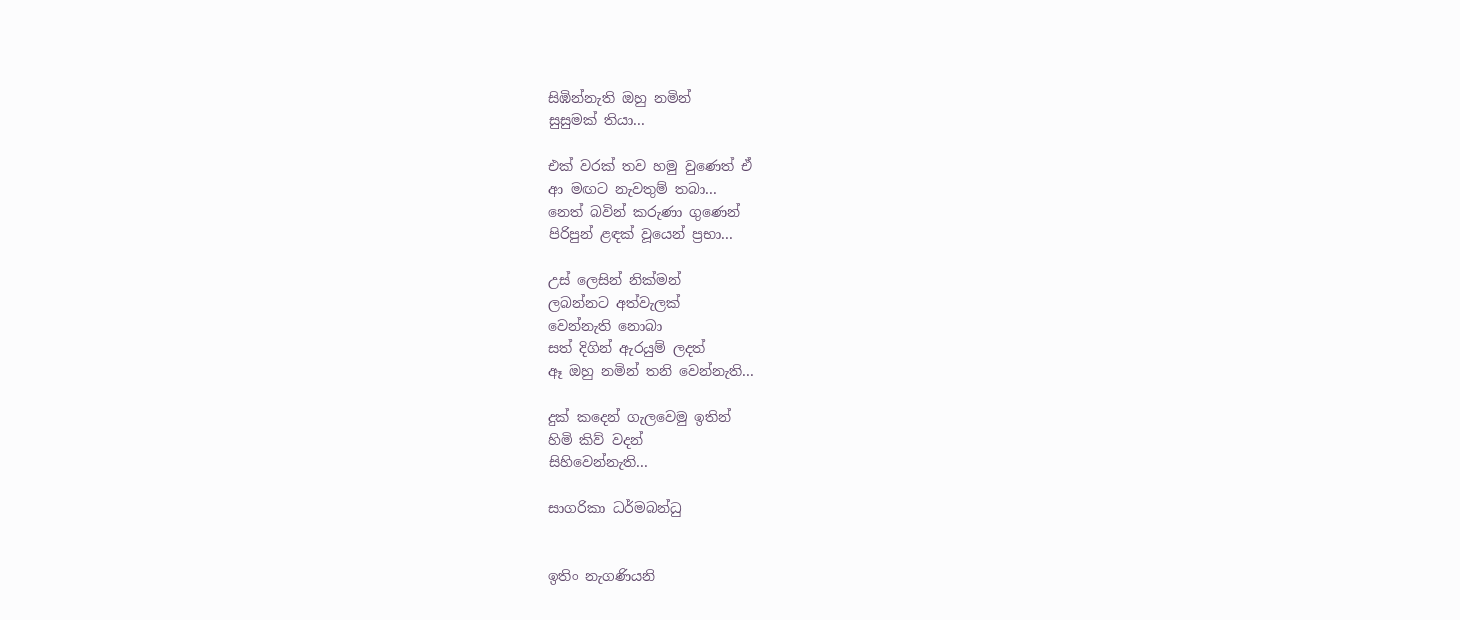සිඹින්නැති ඔහු නමින්
සුසුමක් තියා...

එක් වරක් තව හමු වුණෙත් ඒ
ආ මඟට නැවතුම් තබා...
නෙත් බවින් කරුණා ගුණෙන්
පිරිපුන් ළඳක් වූයෙන් ප්‍රභා...

උස් ලෙසින් නික්මන්
ලබන්නට අත්වැලක්
වෙන්නැති නොබා
සත් දිගින් ඇරයුම් ලදත්
ඈ ඔහු නමින් තනි වෙන්නැති...

දුක් කදෙන් ගැලවෙමු ඉතින්
හිමි කිව් වදන්
සිහිවෙන්නැති...

සාගරිකා ධර්මබන්ධු


ඉතිං නැගණියනි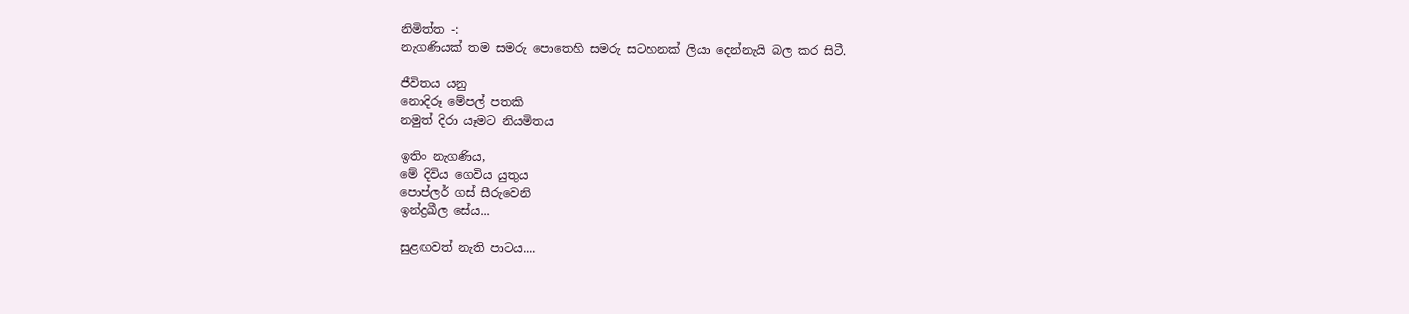නිමිත්ත -:
නැගණියක් තම සමරු පොතෙහි සමරු සටහනක් ලියා දෙන්නැයි බල කර සිටී.

ජීවිතය යනු
නොදිරූ මේපල් පතකි
නමුත් දිරා යෑමට නියමිතය

ඉතිං නැගණිය,
මේ දිවිය ගෙවිය යුතුය
පොප්ලර් ගස් සීරුවෙනි
ඉන්ද්‍රඛීල සේය...

සුළඟවත් නැති පාටය....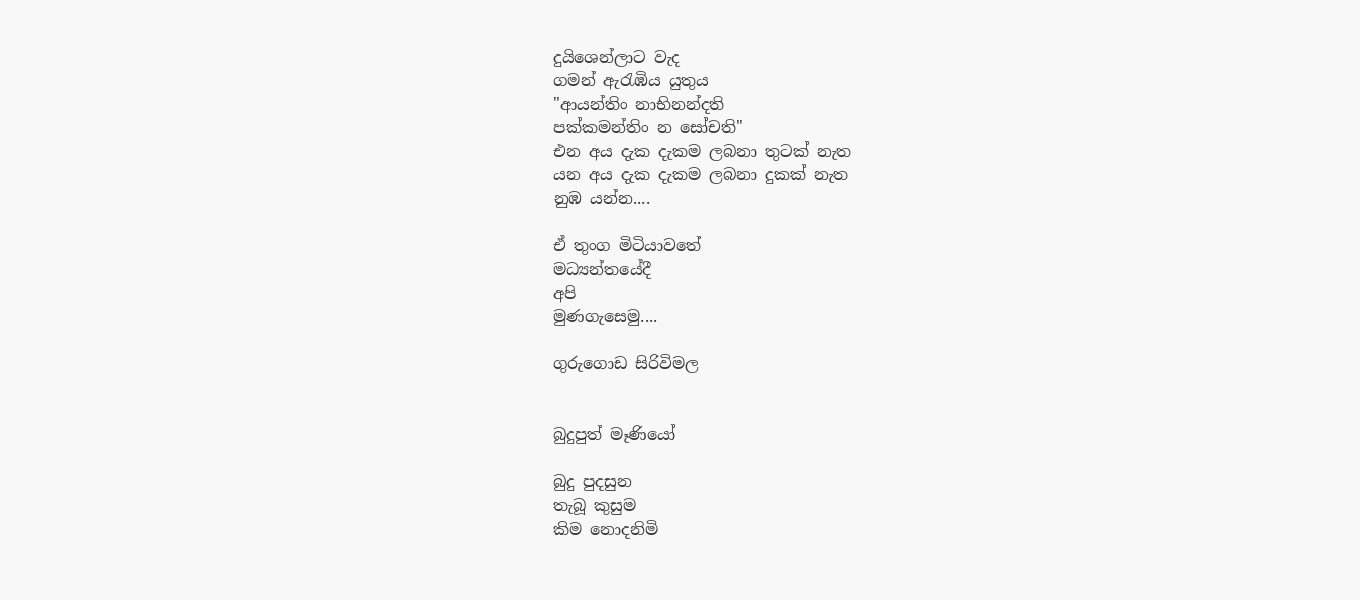දුයිශෙන්ලාට වැද
ගමන් ඇරැඹිය යුතුය
"ආයන්තිං නාභිනන්දති
පක්කමන්තිං න සෝචති"
එන අය දැක දැකම ලබනා තුටක් නැත
යන අය දැක දැකම ලබනා දුකක් නැත
නුඹ යන්න....

ඒ තුංග මිටියාවතේ
මධ්‍යන්තයේදී
අපි
මුණගැසෙමු....

ගුරුගොඩ සිරිවිමල


බුදුපුත් මෑණියෝ

බුදු පුදසුන
තැබූ කුසුම
කිම නොදනිමි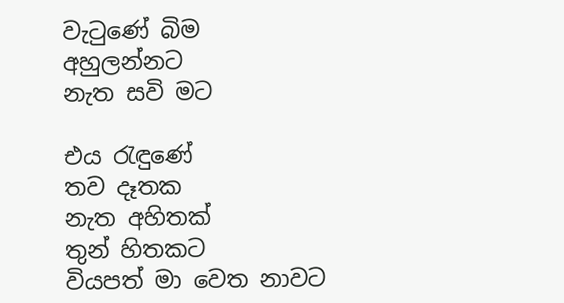වැටුණේ බිම
අහුලන්නට
නැත සවි මට

එය රැ‍ඳුණේ
තව දෑතක
නැත අහිතක්
තුන් හිතකට
වියපත් මා වෙත නාවට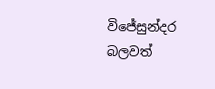විජේසුන්දර බලවත්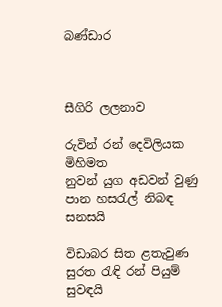බණ්ඩාර



සීගිරි ලලනාව

රුවින් රන් දෙවිලියක
මිහිමත
නුවන් යුග අඩවන් වුණු
පාන හසරැල් නිබඳ
සනසයි

විඩාබර සිත ළතැවුණ
සුරත රැඳි රන් පියුම්
සුවඳයි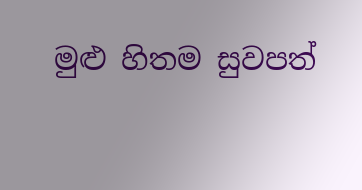මුළු හිතම සුවපත්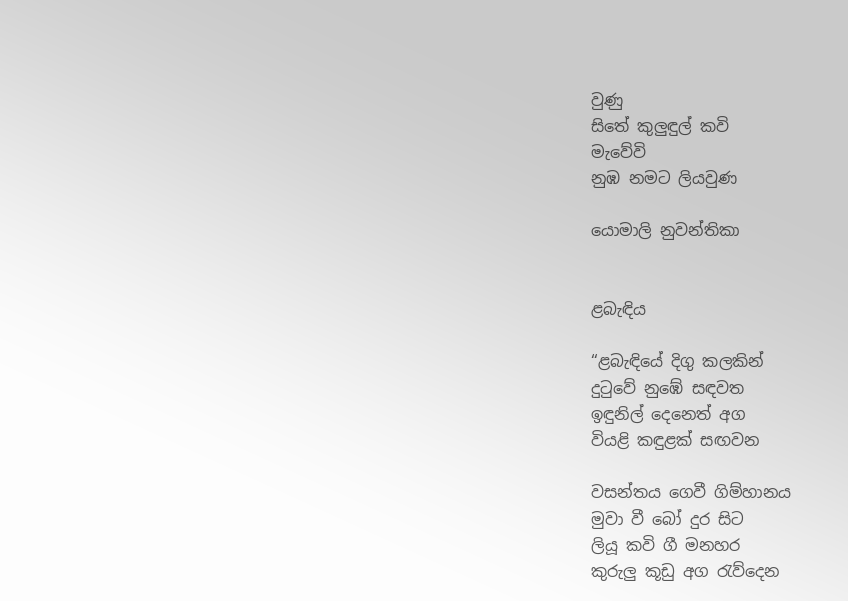වුණු
සිතේ කුලුඳුල් කවි
මැවේවි
නුඹ නමට ලියවුණ

යොමාලි නුවන්තිකා


ළබැඳිය

“ළබැඳියේ දිගු කලකින්
දුටුවේ නුඹේ සඳවත
ඉඳුනිල් දෙනෙත් අග
වියළි කඳුළක් සඟවන

වසන්තය ගෙවී ගිම්හානය
මුවා වී බෝ දුර සිට
ලියූ කවි ගී මනහර
කුරුලු කූඩු අග රැව්දෙන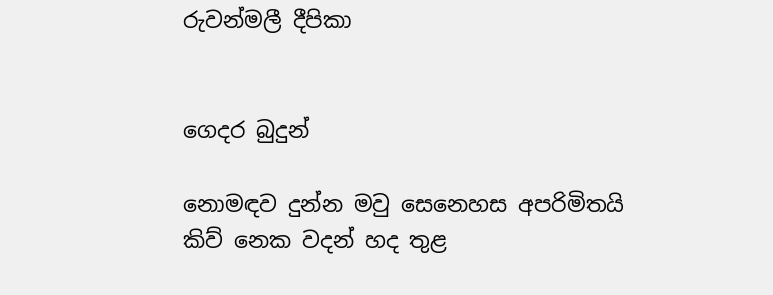රුවන්මලී දීපිකා


ගෙදර බුදුන්

නොමඳව දුන්න මවු සෙනෙහස අපරිමිතයි
කිව් නෙක වදන් හද තුළ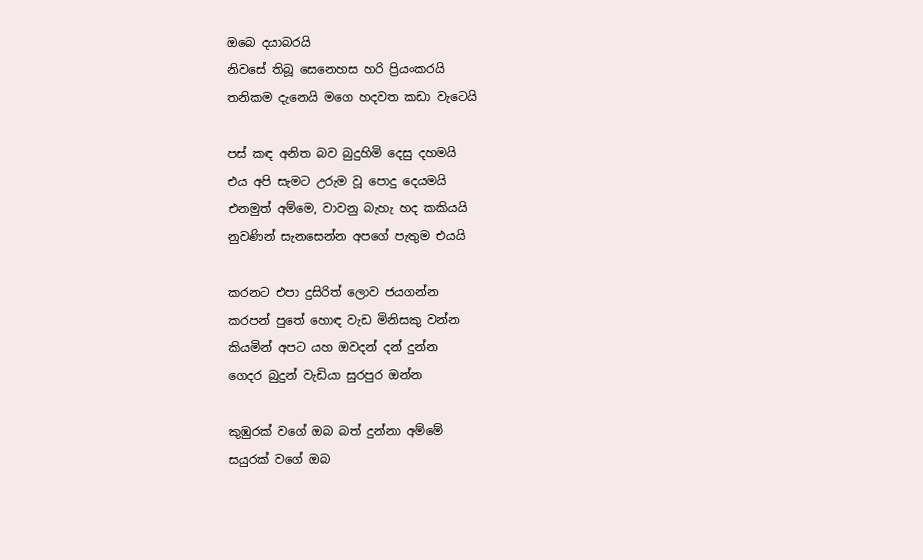ඔබෙ දයාබරයි
නිවසේ තිබූ සෙනෙහස හරි ප්‍රියංකරයි
තනිකම දැනෙයි මගෙ හදවත කඩා වැටෙයි

පස් කඳ අනිත බව බුදුහිමි දෙසු දහමයි
එය අපි සැමට උරුම වූ පොදු දෙයමයි
එනමුත් අම්මෙ, වාවනු බැහැ හද කකියයි
නුවණින් සැනසෙන්න අපගේ පැතුම එයයි

කරනට එපා දුසිරිත් ලොව ජයගන්න
කරපන් පුතේ හොඳ වැඩ මිනිසකු වන්න
කියමින් අපට යහ ඔවදන් දන් දුන්න
ගෙදර බුදුන් වැඩියා සුරපුර ඔන්න

කුඹුරක් වගේ ඔබ බත් දුන්නා අම්මේ
සයුරක් වගේ ඔබ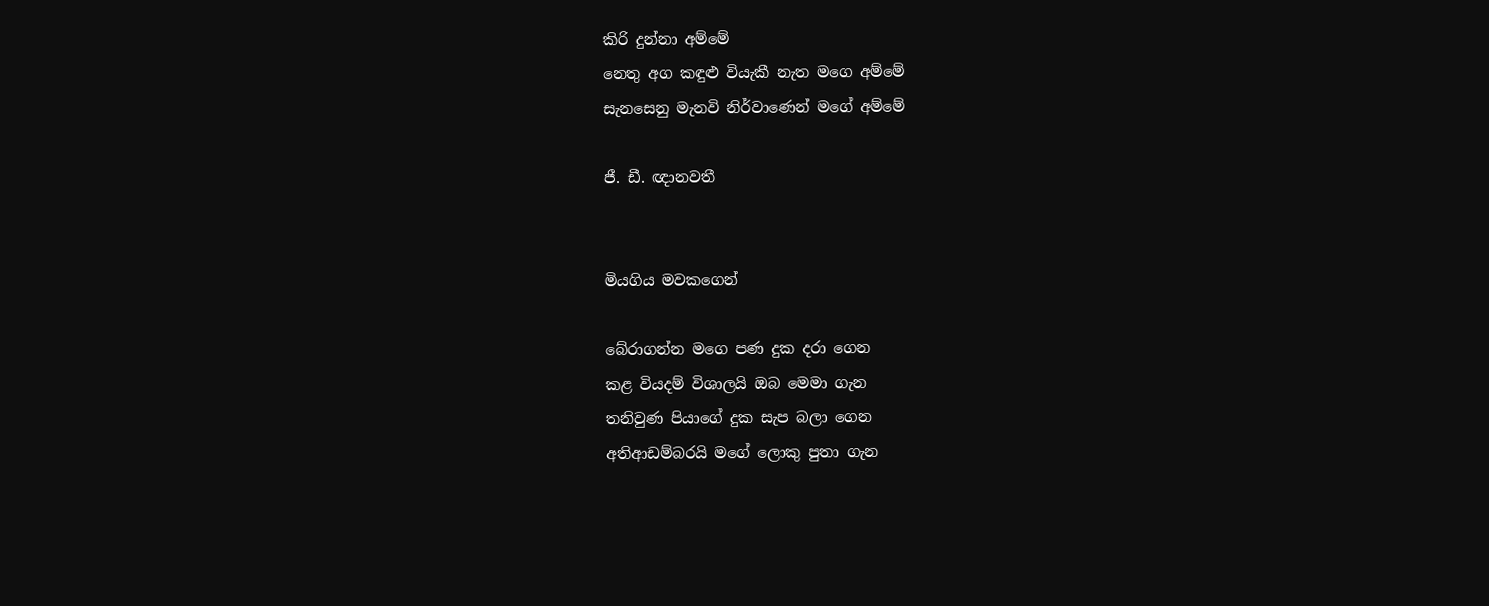කිරි දුන්නා අම්මේ
නෙතු අග කඳුළු වියැකී නැත මගෙ අම්මේ
සැනසෙනු මැනවි නිර්වාණෙන් මගේ අම්මේ

ජී. ඩී. ඥානවතී


මියගිය මවකගෙන්

බේරාගන්න මගෙ පණ දුක දරා ගෙන
කළ වියදම් විශාලයි ඔබ මෙමා ගැන
තනිවුණ පියාගේ දුක සැප බලා ගෙන
අතිආඩම්බරයි මගේ ලොකු පුතා ගැන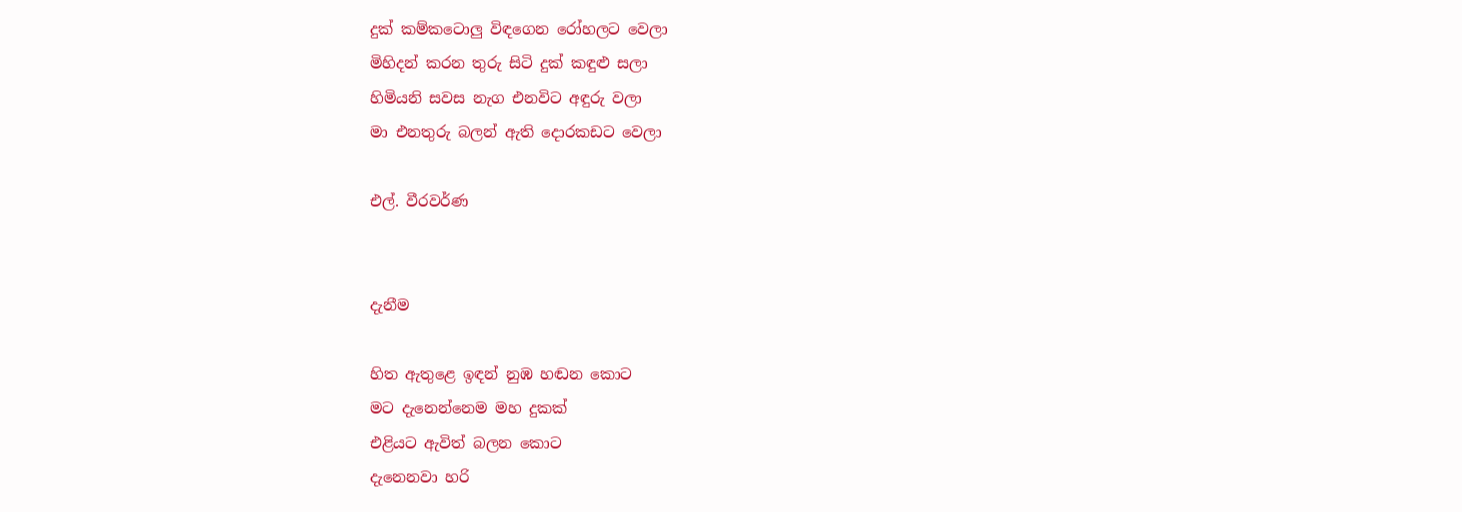දුක් කම්කටොලු විඳගෙන රෝහලට වෙලා
මිහිදන් කරන තුරු සිටි දුක් කඳුළු සලා
හිමියනි සවස නැග එනවිට අඳුරු වලා
මා එනතුරු බලන් ඇති දොරකඩට වෙලා

එල්. වීරවර්ණ


දැනීම

හිත ඇතුළෙ ඉඳන් නුඹ හඬන කොට
මට දැනෙන්නෙම මහ දුකක්
එළියට ඇවිත් බලන කොට
දැනෙනවා හරි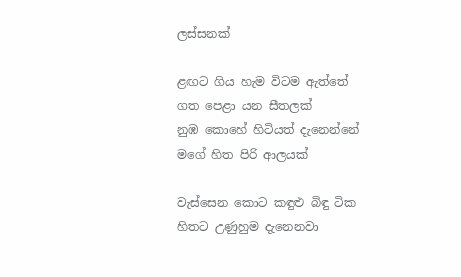ලස්සනක්

ළඟට ගිය හැම විටම ඇත්තේ
ගත පෙළා යන සීතලක්
නුඹ කොහේ හිටියත් දැනෙන්නේ
මගේ හිත පිරි ආලයක්

වැස්සෙන කොට කඳුළු බිඳු ටික
හිතට උණුහුම දැනෙනවා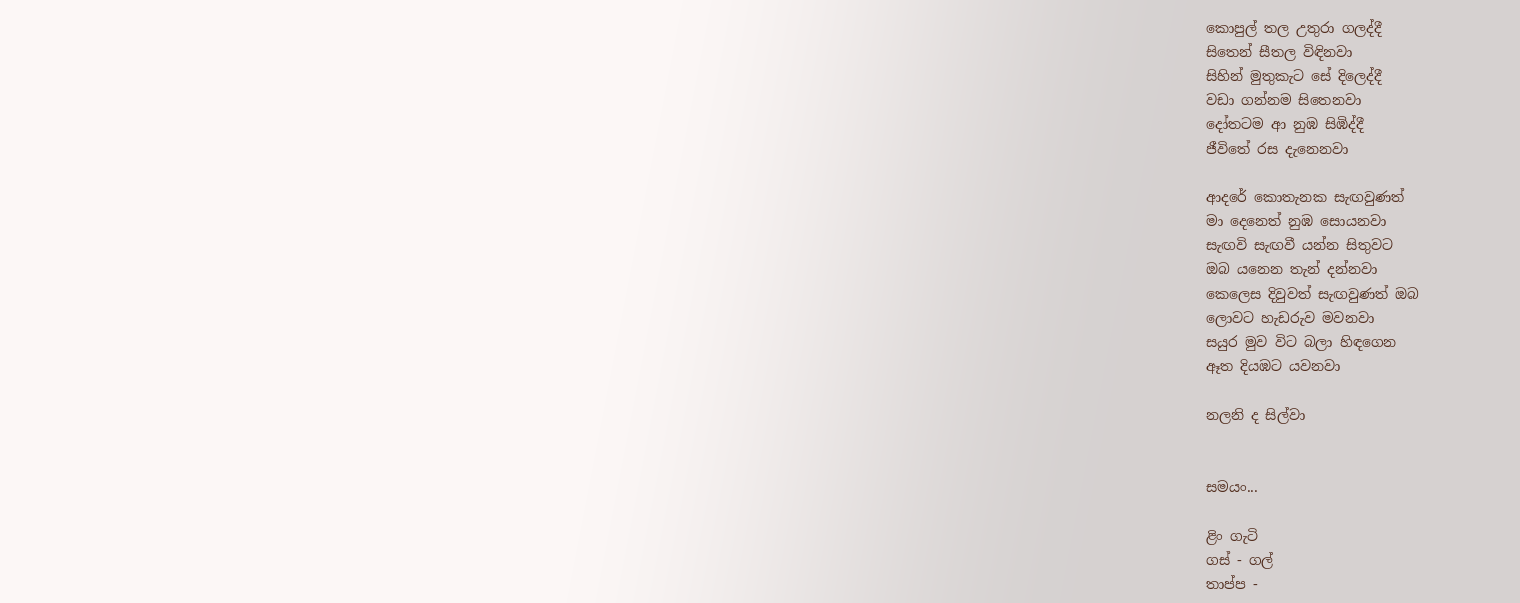කොපුල් තල උතුරා ගලද්දී
සිතෙන් සීතල විඳිනවා
සිහින් මුතුකැට සේ දිලෙද්දී
වඩා ගන්නම සිතෙනවා
දෝතටම ආ නුඹ සිඹිද්දී
ජීවිතේ රස දැනෙනවා

ආදරේ කොතැනක සැඟවුණත්
මා දෙනෙත් නුඹ සොයනවා
සැඟවි සැඟවී යන්න සිතුවට
ඔබ යනෙන තැන් දන්නවා
කෙලෙස දිවුවත් සැඟවුණත් ඔබ
ලොවට හැඩරුව මවනවා
සයුර මුව විට බලා හිඳගෙන
ඈත දියඹට යවනවා

නලනි ද සිල්වා


සමයං...

ළිං ගැටි
ගස් - ගල්
තාප්ප -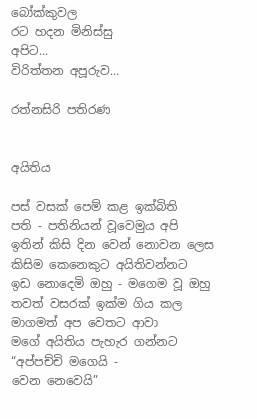බෝක්කුවල
රට හදන මිනිස්සු
අපිට...
විරිත්තන අපූරුව...

රත්නසිරි පතිරණ


අයිතිය

පස් වසක් පෙම් කළ ඉක්බිති
පති - පතිනියන් වූවෙමුය අපි
ඉතින් කිසි දින වෙන් නොවන ලෙස
කිසිම කෙනෙකුට අයිතිවන්නට
ඉඩ නොදෙමි ඔහු - මගෙම වූ ඔහු
තවත් වසරක් ඉක්ම ගිය කල
මාගමත් අප වෙතට ආවා
මගේ අයිතිය පැහැර ගන්නට
“අප්පච්චි මගෙයි -
වෙන නෙවෙයි”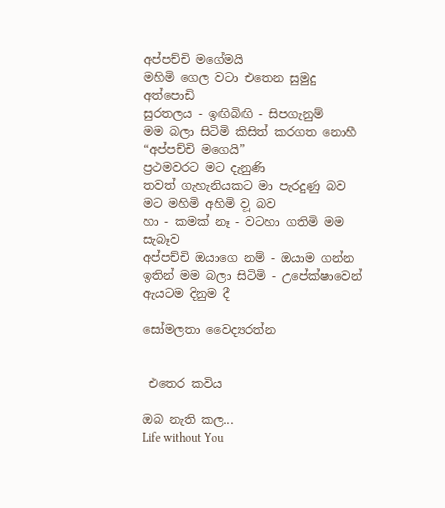අප්පච්චි මගේමයි
මහිමි ගෙල වටා එතෙන සුමුදු අත්පොඩි
සුරතලය - ඉඟිබිඟි - සිපගැනුම්
මම බලා සිටිමි කිසිත් කරගත නොහී
“අප්පච්චි මගෙයි”
ප්‍රථමවරට මට දැනුණි
තවත් ගැහැනියකට මා පැරදුණු බව
මට මහිමි අහිමි ව‍ූ බව
හා - කමක් නෑ - වටහා ගතිමි මම සැබෑව
අප්පච්චි ඔයාගෙ නම් - ඔයාම ගන්න
ඉතින් මම බලා සිටිමි - උපේක්ෂාවෙන්
ඇයටම දිනුම දී

සෝමලතා වෛද්‍යරත්න


 එතෙර කවිය

ඔබ නැති කල...
Life without You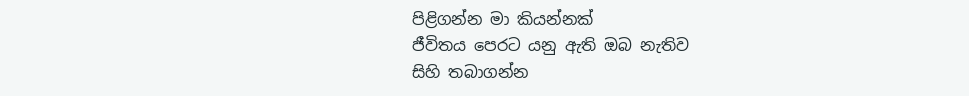පිළිගන්න මා කියන්නක්
ජීවිතය පෙරට යනු ඇති ඔබ නැතිව
සිහි තබාගන්න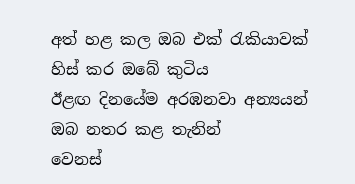අත් හළ කල ඔබ එක් රැකියාවක්
හිස් කර ඔබේ කුටිය
ඊළඟ දිනයේම අරඹනවා අන්‍යයන්
ඔබ නතර කළ තැනින්
වෙනස්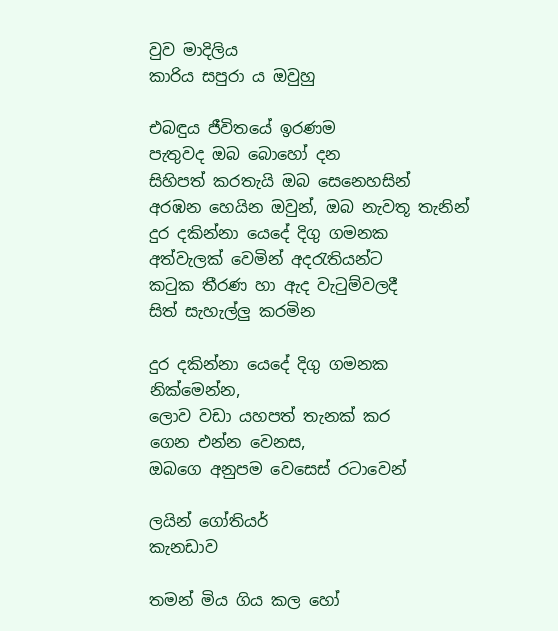වුව මාදිලිය
කාරිය සපුරා ය ඔවුහු

එබඳුය ජීවිතයේ ඉරණම
පැතුවද ඔබ බොහෝ දන
සිහිපත් කරතැයි ඔබ සෙනෙහසින්
අරඹන හෙයින ඔවුන්, ඔබ නැවතූ තැනින්
දුර දකින්නා යෙදේ දිගු ගමනක
අත්වැලක් වෙමින් අදරැතියන්ට
කටුක තීරණ හා ඇද වැටුම්වලදී
සිත් සැහැල්ලු කරමින

දුර දකින්නා යෙදේ දිගු ගමනක
නික්මෙන්න,
ලොව වඩා යහපත් තැනක් කර
ගෙන එන්න වෙනස,
ඔබගෙ අනුපම වෙසෙස් රටාවෙන්

ලයින් ගෝතියර්
කැනඩාව

තමන් මිය ගිය කල හෝ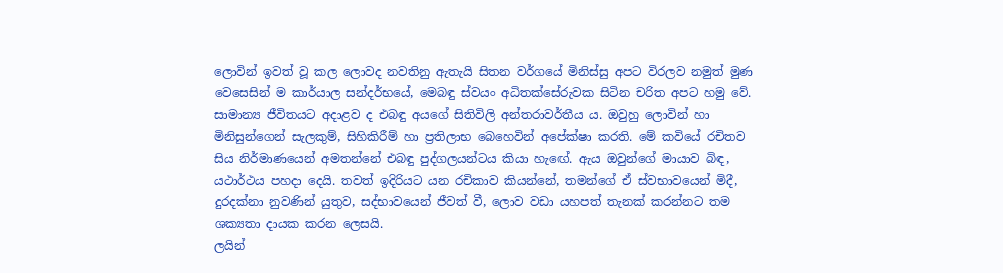ලොවින් ඉවත් වූ කල ලොවද නවතිනු ඇතැයි සිතන වර්ගයේ මිනිස්සු අපට විරලව නමුත් මුණ වෙසෙසින් ම කාර්යාල සන්දර්භයේ, මෙබඳු ස්වයං අධිතක්සේරුවක සිටින චරිත අපට හමු වේ. සාමාන්‍ය ජීවිතයට අදාළව ද එබඳු අයගේ සිතිවිලි අන්තරාවර්තීය ය. ඔවුහු ලොවින් හා මිනිසුන්ගෙන් සැලකුම්, සිහිකිරීම් හා ප්‍රතිලාභ බෙහෙවින් අපේක්ෂා කරති. මේ කවියේ රචිතව සිය නිර්මාණයෙන් අමතන්නේ එබඳු පුද්ගලයන්ටය කියා හැඟේ. ඇය ඔවුන්ගේ මායාව බිඳ, යථාර්ථය පහදා දෙයි. තවත් ඉදිරියට යන රචිකාව කියන්නේ, තමන්ගේ ඒ ස්වභාවයෙන් මිදී, දුරදක්නා නුවණින් යුතුව, සද්භාවයෙන් ජීවත් වී, ලොව වඩා යහපත් තැනක් කරන්නට තම ශක්‍යතා දායක කරන ලෙසයි.
ලයින්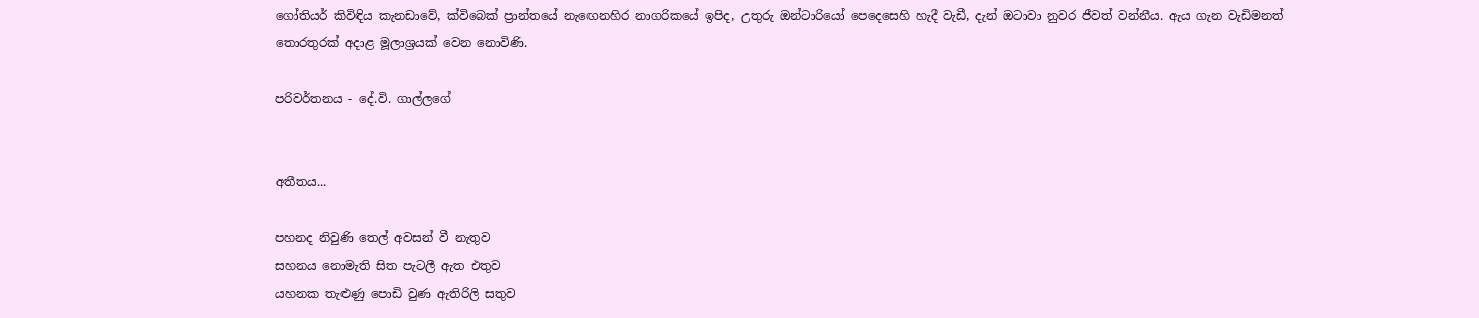ගෝතියර් කිවිඳිය කැනඩාවේ, ක්විබෙක් ප්‍රාන්තයේ නැ‍ඟෙනහිර නාගරිකයේ ඉපිද, උතුරු ඔන්ටාරියෝ පෙදෙසෙහි හැදී වැඩී, දැන් ඔටාවා නුවර ජීවත් වන්නීය. ඇය ගැන වැඩිමනත් තොරතුරක් අදාළ මූලාශ්‍රයක් වෙන නොවිණි.

පරිවර්තනය - දේ.වි. ගාල්ලගේ


අතීතය...

පහනද නිවුණි තෙල් අවසන් වී නැතුව
සහනය නොමැති සිත පැටලී ඇත එතුව
යහනක තැළුණු පොඩි වුණ ඇතිරිලි සතුව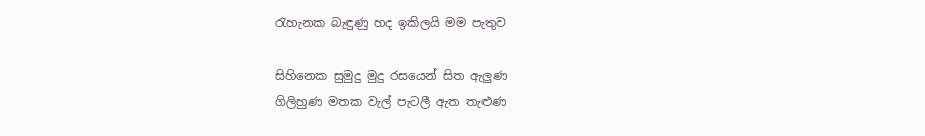රැහැනක බැඳුණු හද ඉකිලයි මම පැතුව

සිහිනෙක සුමුදු මුදු රසයෙන් සිත ඇලුණ
ගිලිහුණ මතක වැල් පැටලී ඇත තැළුණ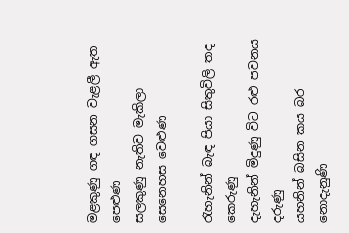මළකුණු ගඳ ගසන වැළලී ඇත පෙළුණ
සලකුණු නැතිව මැකිලා සෙනෙහස වෙළුණ

රැහැනින් බැඳ පියා සිතුවිලි තද කෙරුණු
දැහැනින් මිදුණු විට රළු පවනය දරුණු
යහනින් බසින කය බර නොදැනුණි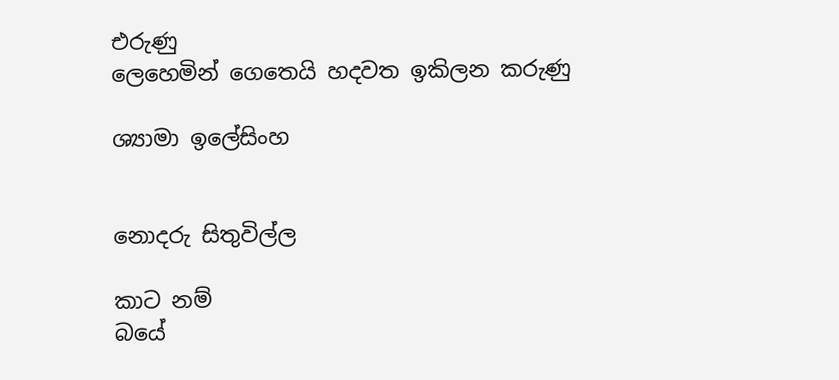එරුණු
ලෙහෙමින් ගෙතෙයි හදවත ඉකිලන කරුණු

ශ්‍යාමා ඉලේසිංහ


නොදරු සිතුවිල්ල

කාට නම්
බයේ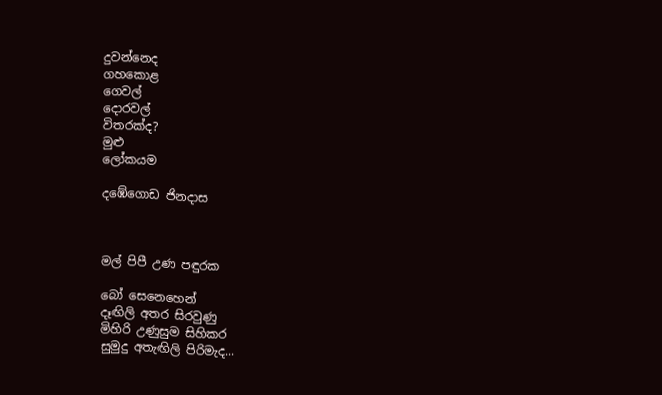දුවන්නෙද
ගහකොළ
ගෙවල්
දොරවල්
විතරක්ද?
මුළු
ලෝකයම

දඹේගොඩ ජිනදාස



මල් පිපී උණ පඳුරක

බෝ සෙනෙහෙන්
දෑඟිලි අතර සිරවුණු
මිහිරි උණුසුම සිහිකර
සුමුදු අතැඟිලි පිරිමැද...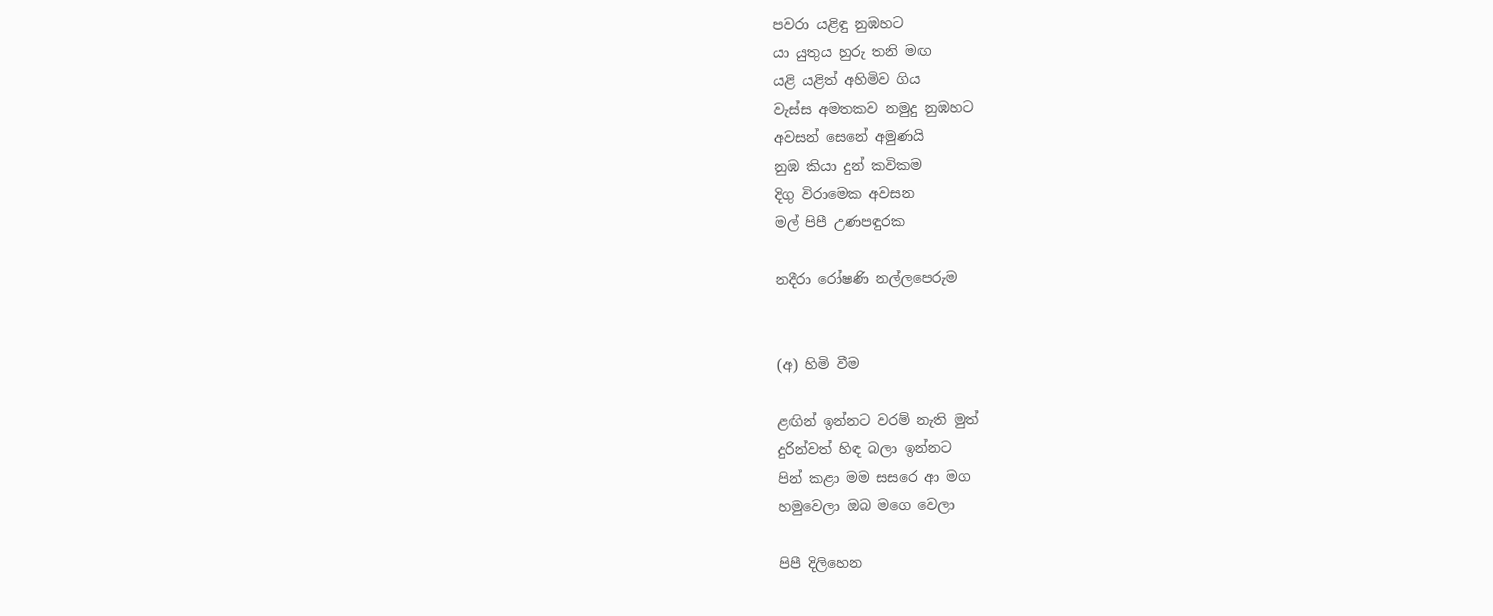පවරා යළිඳු නුඹහට
යා යුතුය හුරු තනි මඟ
යළි යළිත් අහිමිව ගිය
වැස්ස අමතකව නමුදු නුඹහට
අවසන් සෙනේ අමුණයි
නුඹ කියා දුන් කවිකම
දිගු විරාමෙක අවසන
මල් පිපී උණපඳුරක

නදීරා රෝෂණි නල්ලපෙරුම


(අ) හිමි වීම

ළඟින් ඉන්නට වරම් නැති මුත්
දුරින්වත් හිඳ බලා ඉන්නට
පින් කළා මම සසරෙ ආ මග
හමුවෙලා ඔබ මගෙ වෙලා

පිපී දිලිහෙන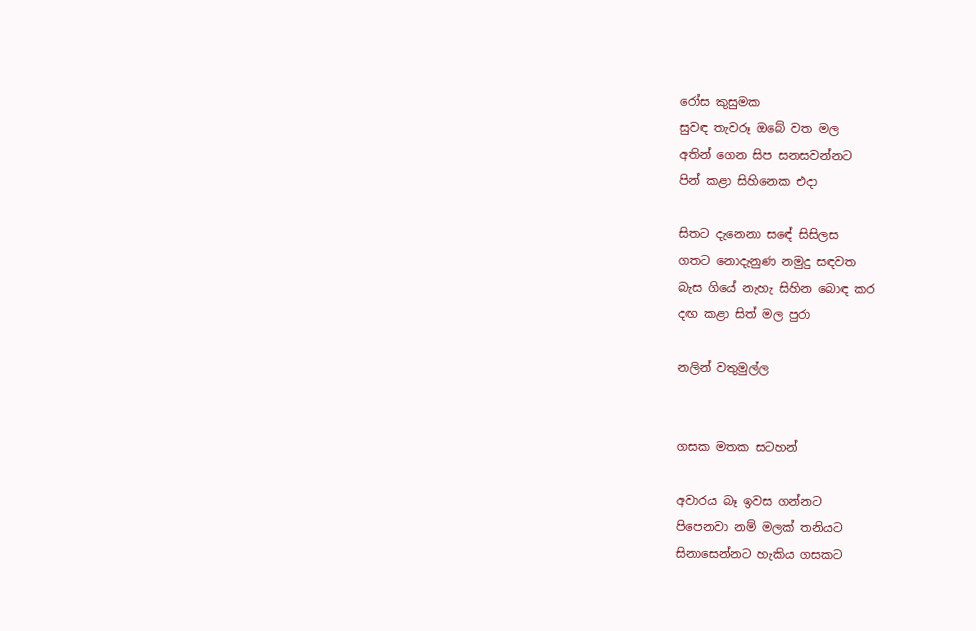රෝස කුසුමක
සුවඳ තැවරූ ඔබේ වත මල
අතින් ගෙන සිප සනසවන්නට
පින් කළා සිහිනෙක එදා

සිතට දැනෙනා සඳේ සිසිලස
ගතට නොදැනුණ නමුදු සඳවත
බැස ගියේ නැහැ සිහින බොඳ කර
දඟ කළා සිත් මල පුරා

නලින් වතුමුල්ල


ගසක මතක සටහන්

අවාරය බෑ ඉවස ගන්නට
පිපෙනවා නම් මලක් තනියට
සිනාසෙන්නට හැකිය ගසකට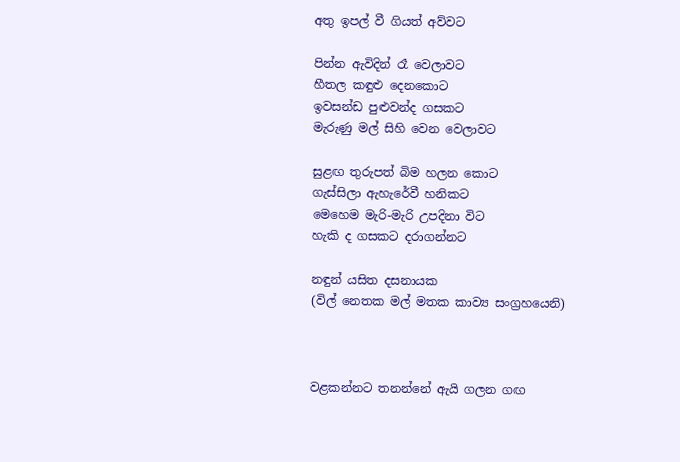අතු ඉපල් වී ගියත් අව්වට

පින්න ඇවිදින් රෑ වෙලාවට
හීතල කඳුළු දෙනකොට
ඉවසන්ඩ පුළුවන්ද ගසකට
මැරුණු මල් සිහි වෙන වෙලාවට

සුළඟ තුරුපත් බිම හලන කොට
ගැස්සිලා ඇහැරේවී හනිකට
මෙහෙම මැරි-මැරි උපදිනා විට
හැකි ද ගසකට දරාගන්නට

නඳුන් යසිත දසනායක
(විල් නෙතක මල් මතක කාව්‍ය සංග්‍රහයෙනි)



වළකන්නට තනන්නේ ඇයි ගලන ගඟ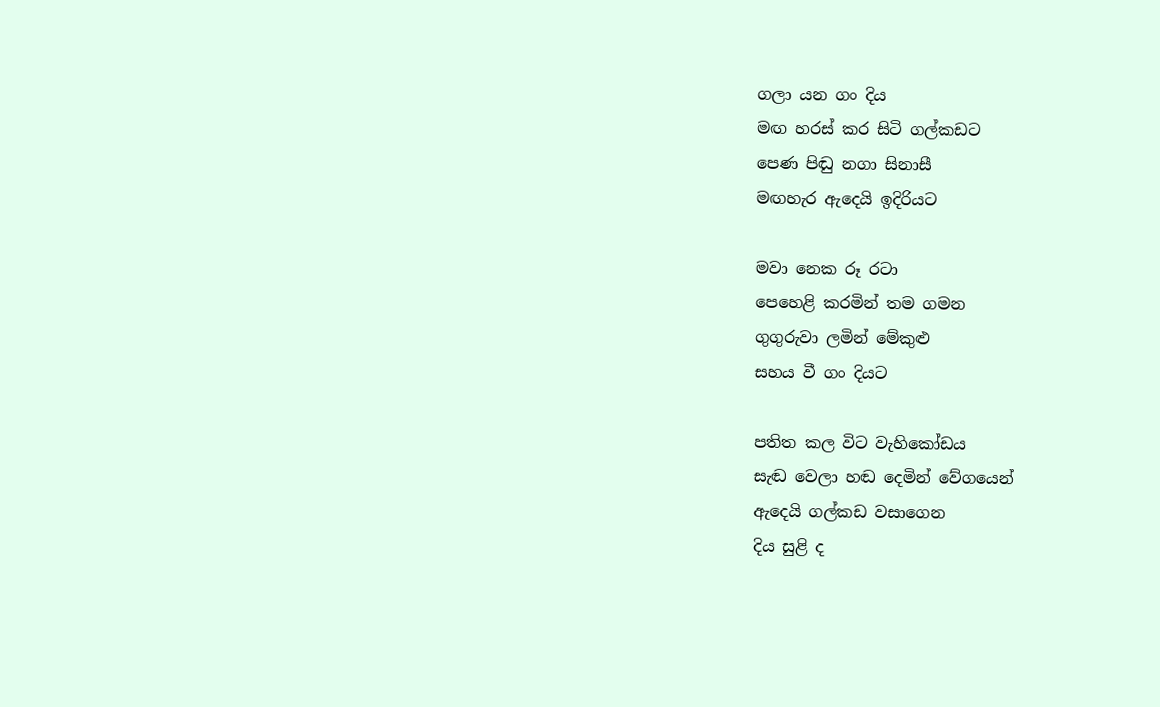ගලා යන ගං දිය
මඟ හරස් කර සිටි ගල්කඩට
පෙණ පිඬු නගා සිනාසී
මඟහැර ඇදෙයි ඉදිරියට

මවා නෙක රූ රටා
පෙහෙළි කරමින් තම ගමන
ගුගුරුවා ලමින් මේකුළු
සහය වී ගං දියට

පතිත කල විට වැහිකෝඩය
සැඬ වෙලා හඬ දෙමින් වේගයෙන්
ඇදෙයි ගල්කඩ වසාගෙන
දිය සුළි ද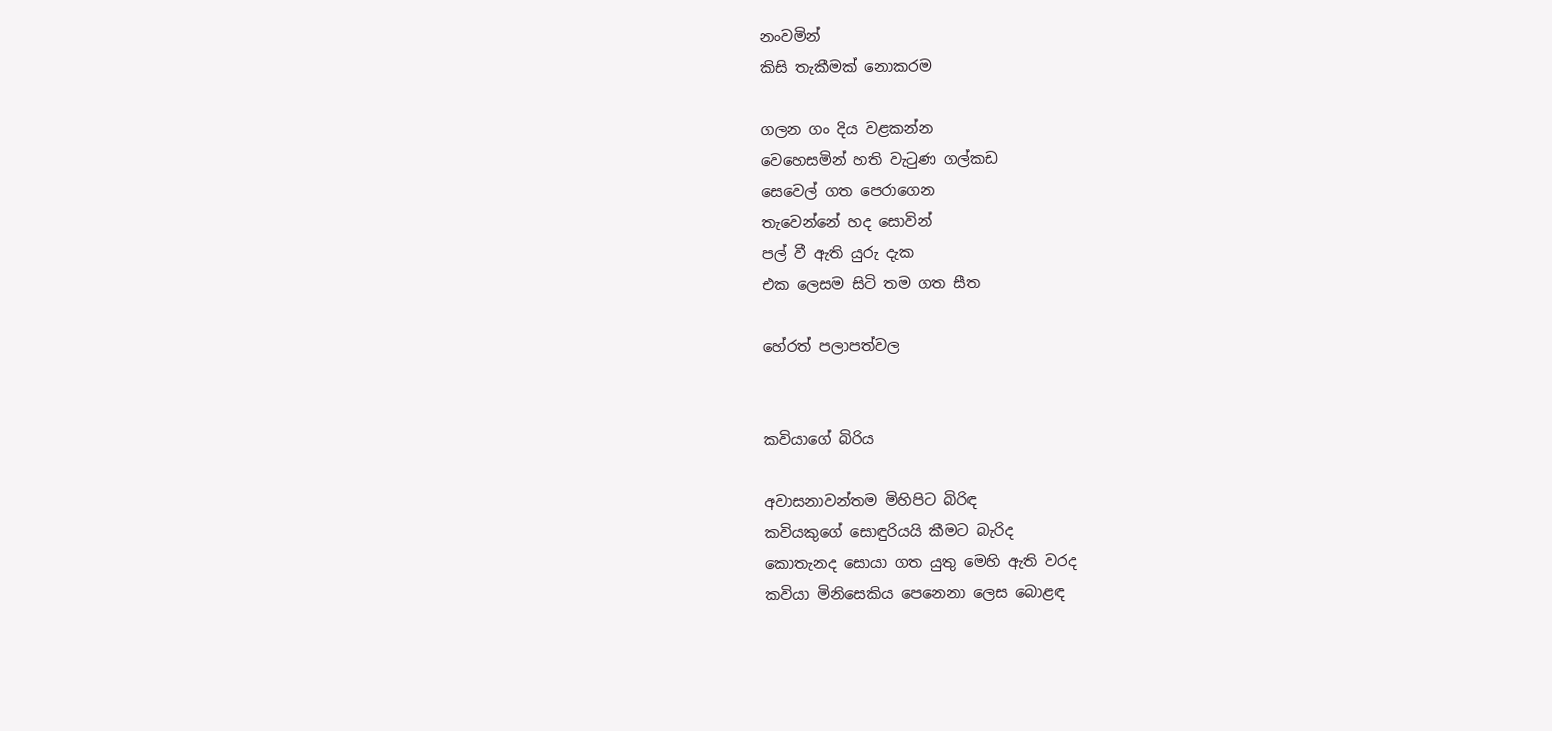නංවමින්
කිසි තැකීමක් නොකරම

ගලන ගං දිය වළකන්න
වෙහෙසමින් හති වැටුණ ගල්කඩ
සෙවෙල් ගත පෙරාගෙන
තැවෙන්නේ හද සොවින්
පල් වී ඇති යුරු දැක
එක ලෙසම සිටි තම ගත සීත

හේරත් පලාපත්වල


කවියාගේ බිරිය

අවාසනාවන්තම මිහිපිට බිරිඳ
කවියකුගේ සොඳුරියයි කීමට බැරිද
කොතැනද සොයා ගත යුතු මෙහි ඇති වරද
කවියා මිනිසෙකිය පෙනෙනා ලෙස බොළඳ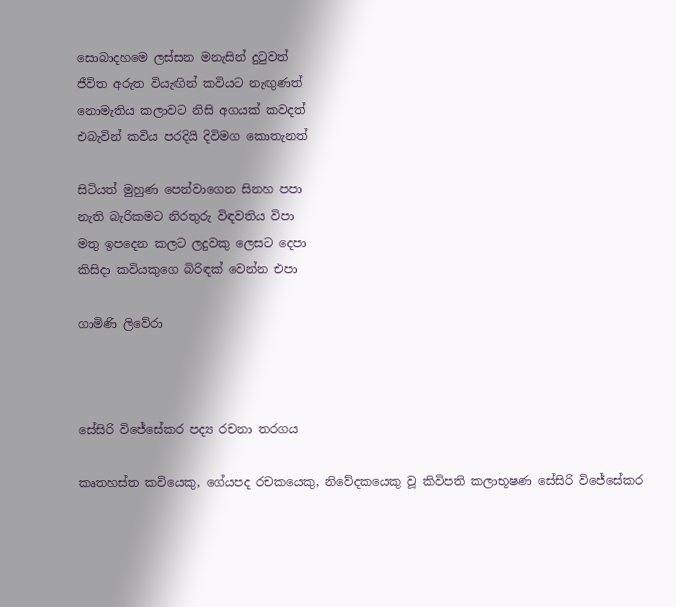සොබාදහමෙ ලස්සන මනැසින් දුටුවත්
ජීවිත අරුත වියැඟින් කවියට නැඟුණත්
නොමැතිය කලාවට නිසි අගයක් කවදත්
එබැවින් කවිය පරදියි දිවිමග කොතැනත්

සිටියත් මුහුණ පෙන්වාගෙන සිනහ පපා
නැති බැරිකමට නිරතුරු විඳවතිය විපා
මතු ඉපදෙන කලට ලදුවකු ලෙසට දෙපා
කිසිදා කවියකුගෙ බිරිඳක් වෙන්න එපා

ගාමිණි ලිවේරා



සේසිරි විජේසේකර පද්‍ය රචනා තරගය

කෘතහස්ත කවියෙකු, ගේයපද රචකයෙකු, නිවේදකයෙකු වූ කිවිපති කලාභූෂණ සේසිරි විජේසේකර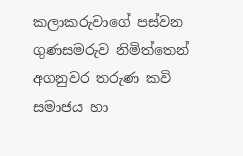කලාකරුවාගේ පස්වන ගුණසමරුව නිමිත්තෙන් අගනුවර තරුණ කවි සමාජය හා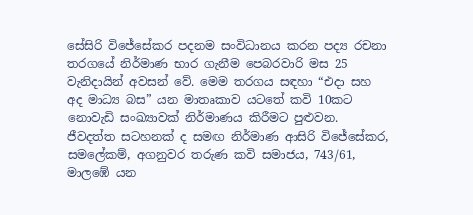සේසිරි විජේසේකර පදනම සංවිධානය කරන පද්‍ය රචනා තරගයේ නිර්මාණ භාර ගැනීම පෙබරවාරි මස 25 වැනිදායින් අවසන් වේ. මෙම තරගය සඳහා “එදා සහ අද මාධ්‍ය බස” යන මාතෘකාව යටතේ කවි 10කට නොවැඩි සංඛ්‍යාවක් නිර්මාණය කිරීමට පුළුවන. ජීවදත්ත සටහනක් ද සමඟ නිර්මාණ ආසිරි විජේසේකර, සමලේකම්, අගනුවර තරුණ කවි සමාජය, 743/61, මාලඹේ යන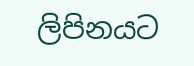ලිපිනයට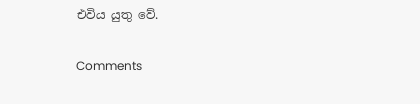එවිය යුතු වේ.

Comments